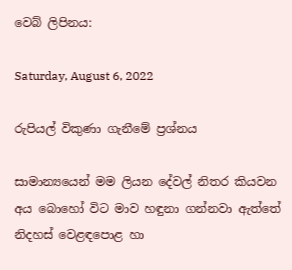වෙබ් ලිපිනය:

Saturday, August 6, 2022

රුපියල් විකුණා ගැනීමේ ප්‍රශ්නය

සාමාන්‍යයෙන් මම ලියන දේවල් නිතර කියවන අය බොහෝ විට මාව හඳුනා ගන්නවා ඇත්තේ නිදහස් වෙළඳපොළ හා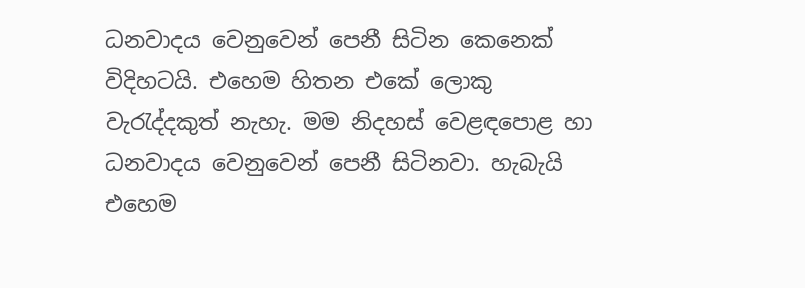ධනවාදය වෙනුවෙන් පෙනී සිටින කෙනෙක් විදිහටයි. එහෙම හිතන එකේ ලොකු වැරැද්දකුත් නැහැ. මම නිදහස් වෙළඳපොළ හා ධනවාදය වෙනුවෙන් පෙනී සිටිනවා. හැබැයි එහෙම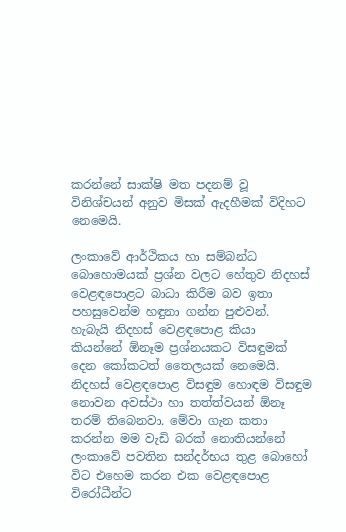කරන්නේ සාක්ෂි මත පදනම් වූ විනිශ්චයන් අනුව මිසක් ඇදහීමක් විදිහට නෙමෙයි.

ලංකාවේ ආර්ථිකය හා සම්බන්ධ බොහොමයක් ප්‍රශ්න වලට හේතුව නිදහස් වෙළඳපොළට බාධා කිරීම බව ඉතා පහසුවෙන්ම හඳුනා ගන්න පුළුවන්. හැබැයි නිදහස් වෙළඳපොළ කියා කියන්නේ ඕනෑම ප්‍රශ්නයකට විසඳුමක් දෙන කෝකටත් තෛලයක් නෙමෙයි. නිදහස් වෙළඳපොළ විසඳුම හොඳම විසඳුම නොවන අවස්ථා හා තත්ත්වයන් ඕනෑ තරම් තිබෙනවා. මේවා ගැන කතා කරන්න මම වැඩි බරක් නොතියන්නේ ලංකාවේ පවතින සන්දර්භය තුළ බොහෝ විට එහෙම කරන එක වෙළඳපොළ විරෝධීන්ට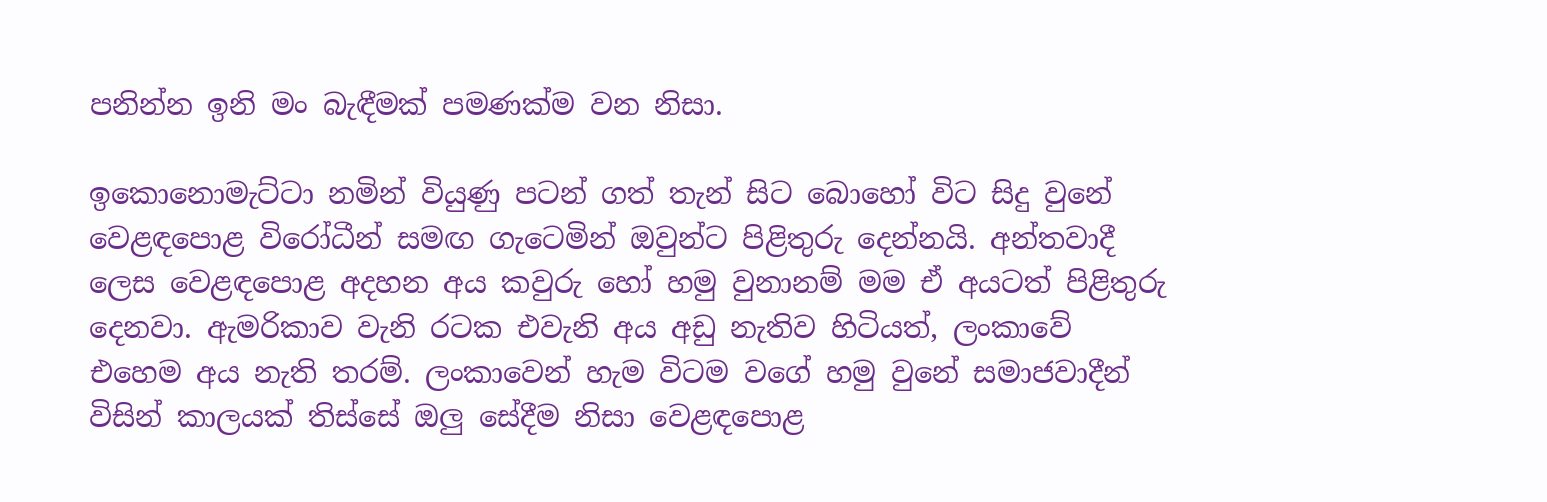පනින්න ඉනි මං බැඳීමක් පමණක්ම වන නිසා.

ඉකොනොමැට්ටා නමින් වියුණු පටන් ගත් තැන් සිට බොහෝ විට සිදු වුනේ වෙළඳපොළ විරෝධීන් සමඟ ගැටෙමින් ඔවුන්ට පිළිතුරු දෙන්නයි. අන්තවාදී ලෙස වෙළඳපොළ අදහන අය කවුරු හෝ හමු වුනානම් මම ඒ අයටත් පිළිතුරු දෙනවා. ඇමරිකාව වැනි රටක එවැනි අය අඩු නැතිව හිටියත්, ලංකාවේ එහෙම අය නැති තරම්. ලංකාවෙන් හැම විටම වගේ හමු වුනේ සමාජවාදීන් විසින් කාලයක් තිස්සේ ඔලු සේදීම නිසා වෙළඳපොළ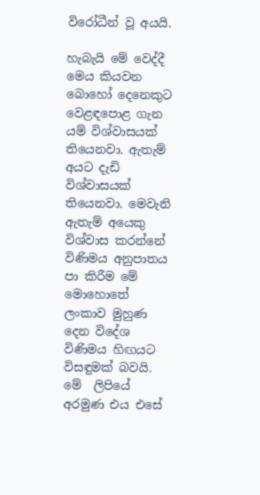විරෝධීන් වූ අයයි.

හැබැයි මේ වෙද්දී මෙය කියවන බොහෝ දෙනෙකුට වෙළඳපොළ ගැන යම් විශ්වාසයක් තියෙනවා. ඇතැම් අයට දැඩි විශ්වාසයක් තියෙනවා. මෙවැනි ඇතැම් අයෙකු විශ්වාස කරන්නේ විණිමය අනුපාතය පා කිරීම මේ මොහොතේ ලංකාව මුහුණ දෙන විදේශ විණිමය හිඟයට විසඳුමක් බවයි. මේ  ලිපියේ අරමුණ එය එසේ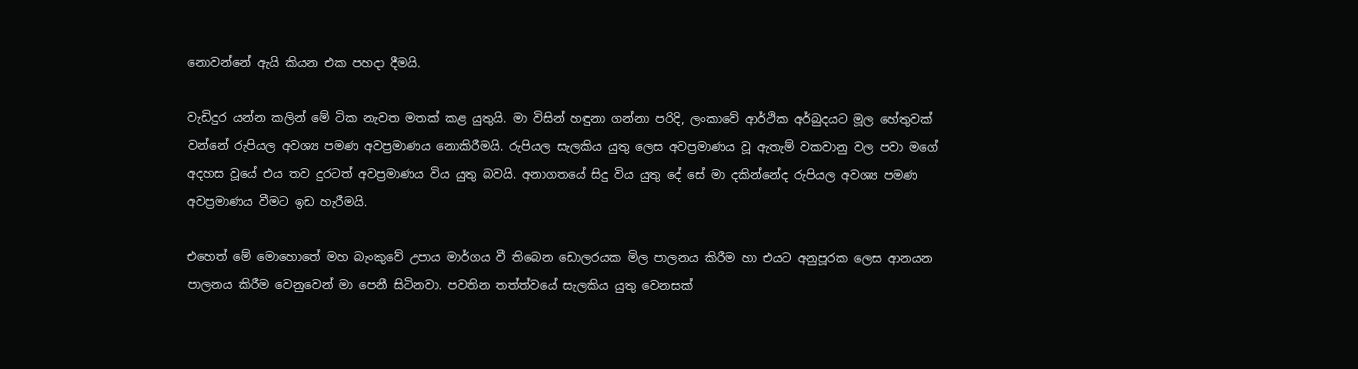නොවන්නේ ඇයි කියන එක පහදා දීමයි.

වැඩිදුර යන්න කලින් මේ ටික නැවත මතක් කළ යුතුයි. මා විසින් හඳුනා ගන්නා පරිදි, ලංකාවේ ආර්ථික අර්බුදයට මූල හේතුවක් වන්නේ රුපියල අවශ්‍ය පමණ අවප්‍රමාණය නොකිරීමයි. රුපියල සැලකිය යුතු ලෙස අවප්‍රමාණය වූ ඇතැම් වකවානු වල පවා මගේ අදහස වූයේ එය තව දුරටත් අවප්‍රමාණය විය යුතු බවයි. අනාගතයේ සිදු විය යුතු දේ සේ මා දකින්නේද රුපියල අවශ්‍ය පමණ අවප්‍රමාණය වීමට ඉඩ හැරීමයි.

එහෙත් මේ මොහොතේ මහ බැංකුවේ උපාය මාර්ගය වී තිබෙන ඩොලරයක මිල පාලනය කිරීම හා එයට අනුපූරක ලෙස ආනයන පාලනය කිරීම වෙනුවෙන් මා පෙනී සිටිනවා. පවතින තත්ත්වයේ සැලකිය යුතු වෙනසක්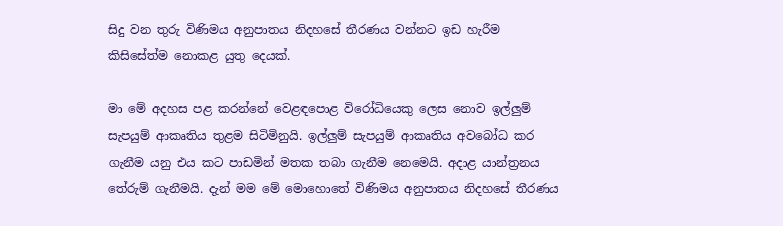සිදු වන තුරු විණිමය අනුපාතය නිදහසේ තීරණය වන්නට ඉඩ හැරීම කිසිසේත්ම නොකළ යුතු දෙයක්.

මා මේ අදහස පළ කරන්නේ වෙළඳපොළ විරෝධියෙකු ලෙස නොව ඉල්ලුම් සැපයුම් ආකෘතිය තුළම සිටිමිනුයි. ඉල්ලුම් සැපයුම් ආකෘතිය අවබෝධ කර ගැනීම යනු එය කට පාඩමින් මතක තබා ගැනීම නෙමෙයි. අදාළ යාන්ත්‍රනය තේරුම් ගැනීමයි. දැන් මම මේ මොහොතේ විණිමය අනුපාතය නිදහසේ තීරණය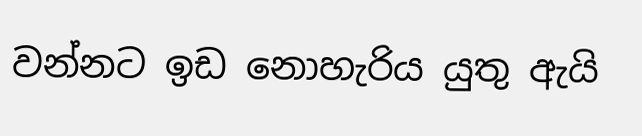වන්නට ඉඩ නොහැරිය යුතු ඇයි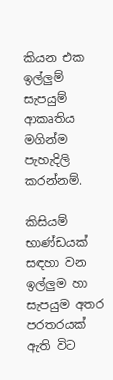කියන එක ඉල්ලුම් සැපයුම් ආකෘතිය මගින්ම පැහැදිලි කරන්නම්.

කිසියම් භාණ්ඩයක් සඳහා වන ඉල්ලුම හා සැපයුම අතර පරතරයක් ඇති විට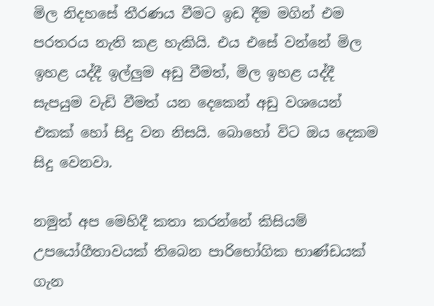මිල නිදහසේ තීරණය වීමට ඉඩ දීම මගින් එම පරතරය නැති කළ හැකියි. එය එසේ වන්නේ මිල ඉහළ යද්දී ඉල්ලුම අඩු වීමත්, මිල ඉහළ යද්දී සැපයුම වැඩි වීමත් යන දෙකෙන් අඩු වශයෙන් එකක් හෝ සිදු වන නිසයි. බොහෝ විට ඔය දෙකම සිදු වෙනවා.

නමුත් අප මෙහිදී කතා කරන්නේ කිසියම් උපයෝගීතාවයක් තිබෙන පාරිභෝගික භාණ්ඩයක් ගැන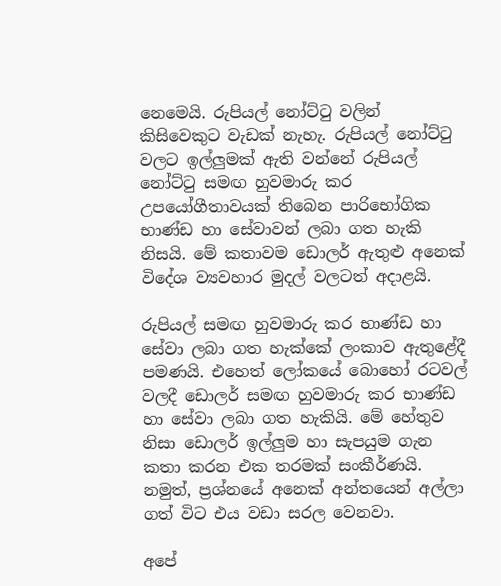නෙමෙයි. රුපියල් නෝට්ටු වලින් කිසිවෙකුට වැඩක් නැහැ. රුපියල් නෝට්ටු වලට ඉල්ලුමක් ඇති වන්නේ රුපියල් නෝට්ටු සමඟ හුවමාරු කර උපයෝගීතාවයක් තිබෙන පාරිභෝගික භාණ්ඩ හා සේවාවන් ලබා ගත හැකි නිසයි. මේ කතාවම ඩොලර් ඇතුළු අනෙක් විදේශ ව්‍යවහාර මුදල් වලටත් අදාළයි.

රුපියල් සමඟ හුවමාරු කර භාණ්ඩ හා සේවා ලබා ගත හැක්කේ ලංකාව ඇතුළේදී පමණයි. එහෙත් ලෝකයේ බොහෝ රටවල් වලදී ඩොලර් සමඟ හුවමාරු කර භාණ්ඩ හා සේවා ලබා ගත හැකියි. මේ හේතුව නිසා ඩොලර් ඉල්ලුම හා සැපයුම ගැන කතා කරන එක තරමක් සංකීර්ණයි. නමුත්, ප්‍රශ්නයේ අනෙක් අන්තයෙන් අල්ලා ගත් විට එය වඩා සරල වෙනවා.

අපේ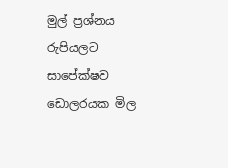මුල් ප්‍රශ්නය රුපියලට සාපේක්ෂව ඩොලරයක මිල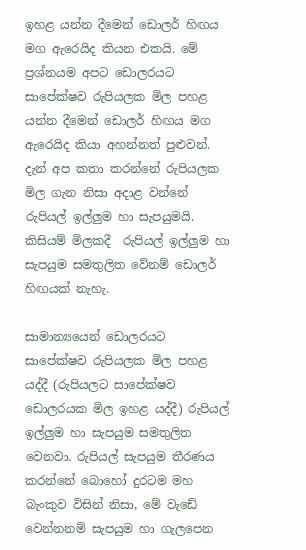ඉහළ යන්න දීමෙන් ඩොලර් හිඟය මග ඇරෙයිද කියන එකයි. මේ ප්‍රශ්නයම අපට ඩොලරයට සාපේක්ෂව රුපියලක මිල පහළ යන්න දීමෙන් ඩොලර් හිඟය මග ඇරෙයිද කියා අහන්නත් පුළුවන්. දැන් අප කතා කරන්නේ රුපියලක මිල ගැන නිසා අදාළ වන්නේ රුපියල් ඉල්ලුම හා සැපයුමයි. කිසියම් මිලකදී  රුපියල් ඉල්ලුම හා සැපයුම සමතුලිත වේනම් ඩොලර් හිඟයක් නැහැ.

සාමාන්‍යයෙන් ඩොලරයට සාපේක්ෂව රුපියලක මිල පහළ යද්දී (රුපියලට සාපේක්ෂව ඩොලරයක මිල ඉහළ යද්දී) රුපියල් ඉල්ලුම හා සැපයුම සමතුලිත වෙනවා. රුපියල් සැපයුම තීරණය කරන්නේ බොහෝ දුරටම මහ බැංකුව විසින් නිසා, මේ වැඩේ වෙන්නනම් සැපයුම හා ගැලපෙන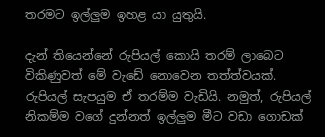තරමට ඉල්ලුම ඉහළ යා යුතුයි.

දැන් තියෙන්නේ රුපියල් කොයි තරම් ලාබෙට විකිණුවත් මේ වැඩේ නොවෙන තත්ත්වයක්. රුපියල් සැපයුම ඒ තරම්ම වැඩියි. නමුත්, රුපියල් නිකම්ම වගේ දුන්නත් ඉල්ලුම මීට වඩා ගොඩක්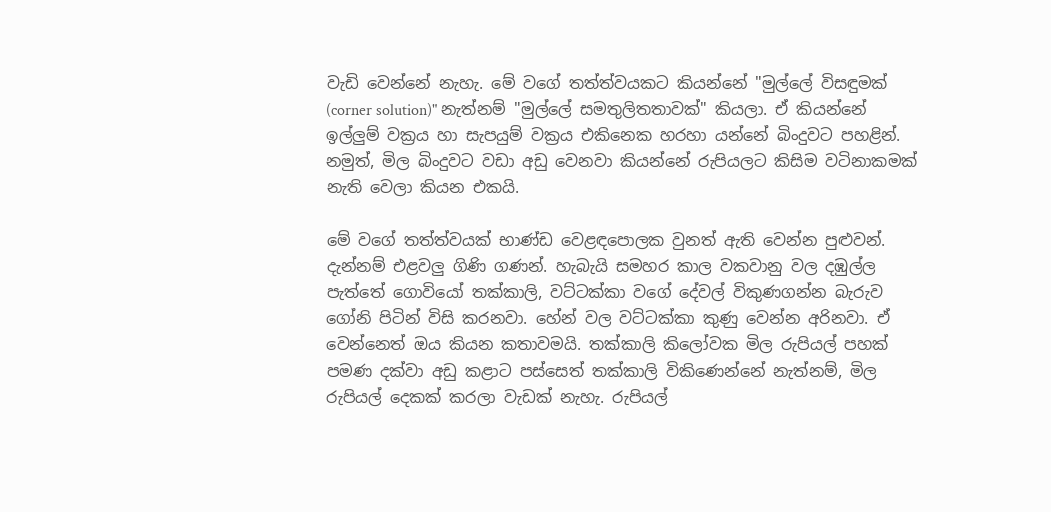වැඩි වෙන්නේ නැහැ. මේ වගේ තත්ත්වයකට කියන්නේ "මුල්ලේ විසඳුමක් (corner solution)" නැත්නම් "මුල්ලේ සමතුලිතතාවක්" කියලා. ඒ කියන්නේ ඉල්ලුම් වක්‍රය හා සැපයුම් වක්‍රය එකිනෙක හරහා යන්නේ බිංදුවට පහළින්. නමුත්, මිල බිංදුවට වඩා අඩු වෙනවා කියන්නේ රුපියලට කිසිම වටිනාකමක් නැති වෙලා කියන එකයි.

මේ වගේ තත්ත්වයක් භාණ්ඩ වෙළඳපොලක වුනත් ඇති වෙන්න පුළුවන්. දැන්නම් එළවලු ගිණි ගණන්. හැබැයි සමහර කාල වකවානු වල දඹුල්ල පැත්තේ ගොවියෝ තක්කාලි, වට්ටක්කා වගේ දේවල් විකුණගන්න බැරුව ගෝනි පිටින් විසි කරනවා. හේන් වල වට්ටක්කා කුණු වෙන්න අරිනවා. ඒ වෙන්නෙත් ඔය කියන කතාවමයි. තක්කාලි කිලෝවක මිල රුපියල් පහක් පමණ දක්වා අඩු කළාට පස්සෙත් තක්කාලි විකිණෙන්නේ නැත්නම්, මිල රුපියල් දෙකක් කරලා වැඩක් නැහැ. රුපියල්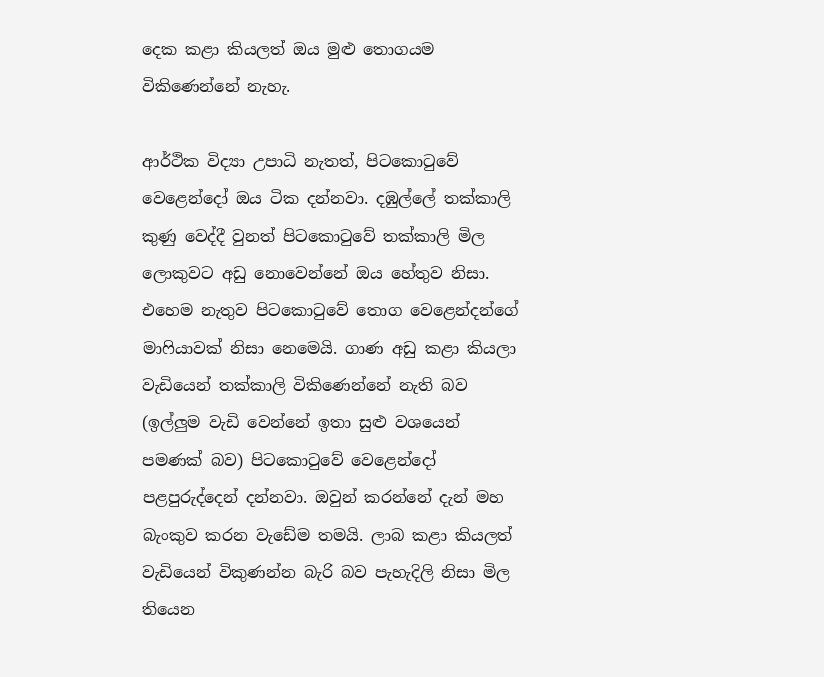දෙක කළා කියලත් ඔය මුළු තොගයම විකිණෙන්නේ නැහැ.

ආර්ථික විද්‍යා උපාධි නැතත්, පිටකොටුවේ වෙළෙන්දෝ ඔය ටික දන්නවා. දඹුල්ලේ තක්කාලි කුණු වෙද්දී වුනත් පිටකොටුවේ තක්කාලි මිල ලොකුවට අඩු නොවෙන්නේ ඔය හේතුව නිසා. එහෙම නැතුව පිටකොටුවේ තොග වෙළෙන්දන්ගේ මාෆියාවක් නිසා නෙමෙයි. ගාණ අඩු කළා කියලා වැඩියෙන් තක්කාලි විකිණෙන්නේ නැති බව (ඉල්ලුම වැඩි වෙන්නේ ඉතා සුළු වශයෙන් පමණක් බව) පිටකොටුවේ වෙළෙන්දෝ පළපුරුද්දෙන් දන්නවා. ඔවුන් කරන්නේ දැන් මහ බැංකුව කරන වැඩේම තමයි. ලාබ කළා කියලත් වැඩියෙන් විකුණන්න බැරි බව පැහැදිලි නිසා මිල තියෙන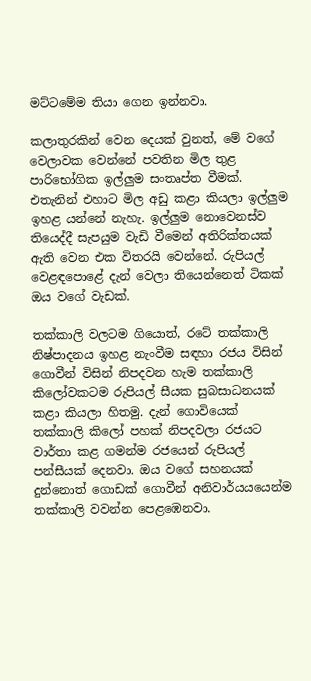මට්ටමේම තියා ගෙන ඉන්නවා.

කලාතුරකින් වෙන දෙයක් වුනත්, මේ වගේ වෙලාවක වෙන්නේ පවතින මිල තුළ පාරිභෝගික ඉල්ලුම සංතෘප්ත වීමක්. එතැනින් එහාට මිල අඩු කළා කියලා ඉල්ලුම ඉහළ යන්නේ නැහැ. ඉල්ලුම නොවෙනස්ව තියෙද්දී සැපයුම වැඩි වීමෙන් අතිරික්තයක් ඇති වෙන එක විතරයි වෙන්නේ. රුපියල් වෙළඳපොළේ දැන් වෙලා තියෙන්නෙත් ටිකක් ඔය වගේ වැඩක්.

තක්කාලි වලටම ගියොත්, රටේ තක්කාලි නිෂ්පාදනය ඉහළ නැංවීම සඳහා රජය විසින් ගොවීන් විසින් නිපදවන හැම තක්කාලි කිලෝවකටම රුපියල් සීයක සුබසාධනයක් කළා කියලා හිතමු. දැන් ගොවියෙක් තක්කාලි කිලෝ පහක් නිපදවලා රජයට වාර්තා කළ ගමන්ම රජයෙන් රුපියල් පන්සීයක් දෙනවා. ඔය වගේ සහනයක් දුන්නොත් ගොඩක් ගොවීන් අනිවාර්යයයෙන්ම තක්කාලි වවන්න පෙළඹෙනවා.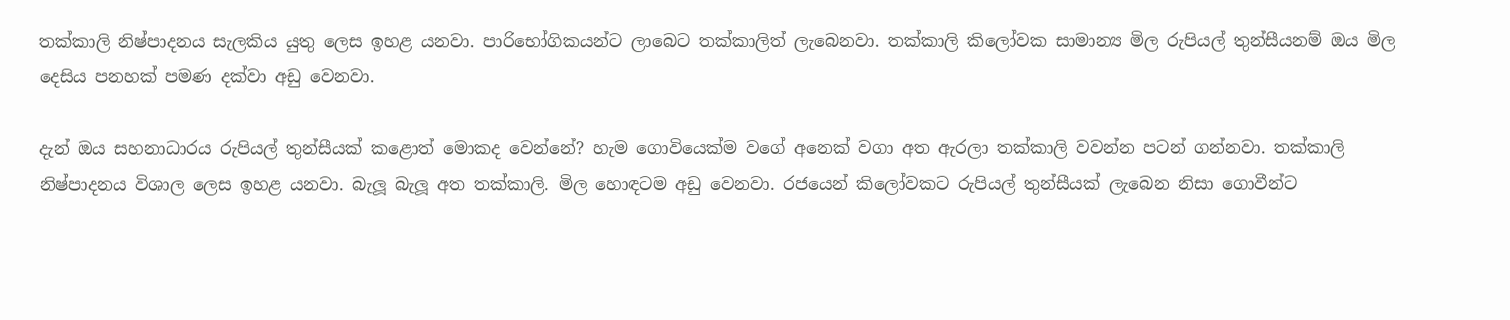තක්කාලි නිෂ්පාදනය සැලකිය යුතු ලෙස ඉහළ යනවා. පාරිභෝගිකයන්ට ලාබෙට තක්කාලිත් ලැබෙනවා. තක්කාලි කිලෝවක සාමාන්‍ය මිල රුපියල් තුන්සීයනම් ඔය මිල දෙසිය පනහක් පමණ දක්වා අඩු වෙනවා.

දැන් ඔය සහනාධාරය රුපියල් තුන්සීයක් කළොත් මොකද වෙන්නේ? හැම ගොවියෙක්ම වගේ අනෙක් වගා අත ඇරලා තක්කාලි වවන්න පටන් ගන්නවා. තක්කාලි නිෂ්පාදනය විශාල ලෙස ඉහළ යනවා. බැලූ බැලූ අත තක්කාලි. මිල හොඳටම අඩු වෙනවා. රජයෙන් කිලෝවකට රුපියල් තුන්සීයක් ලැබෙන නිසා ගොවීන්ට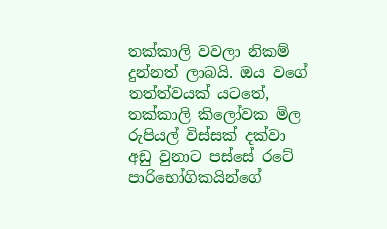තක්කාලි වවලා නිකම් දුන්නත් ලාබයි. ඔය වගේ තත්ත්වයක් යටතේ, තක්කාලි කිලෝවක මිල රුපියල් විස්සක් දක්වා අඩු වුනාට පස්සේ රටේ පාරිභෝගිකයින්ගේ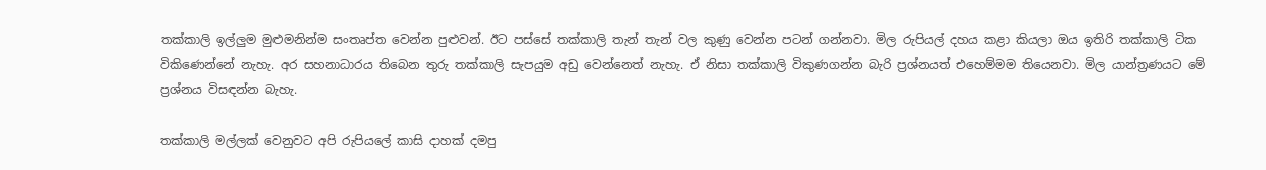තක්කාලි ඉල්ලුම මුළුමනින්ම සංතෘප්ත වෙන්න පුළුවන්. ඊට පස්සේ තක්කාලි තැන් තැන් වල කුණු වෙන්න පටන් ගන්නවා. මිල රුපියල් දහය කළා කියලා ඔය ඉතිරි තක්කාලි ටික විකිණෙන්නේ නැහැ. අර සහනාධාරය තිබෙන තුරු තක්කාලි සැපයුම අඩු වෙන්නෙත් නැහැ. ඒ නිසා තක්කාලි විකුණගන්න බැරි ප්‍රශ්නයත් එහෙම්මම තියෙනවා. මිල යාන්ත්‍රණයට මේ ප්‍රශ්නය විසඳන්න බැහැ.

තක්කාලි මල්ලක් වෙනුවට අපි රුපියලේ කාසි දාහක් දමපු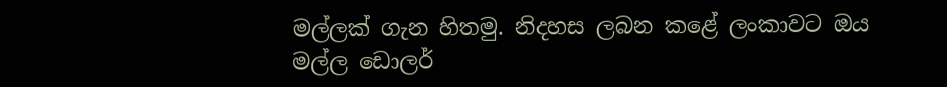මල්ලක් ගැන හිතමු. නිදහස ලබන කළේ ලංකාවට ඔය මල්ල ඩොලර්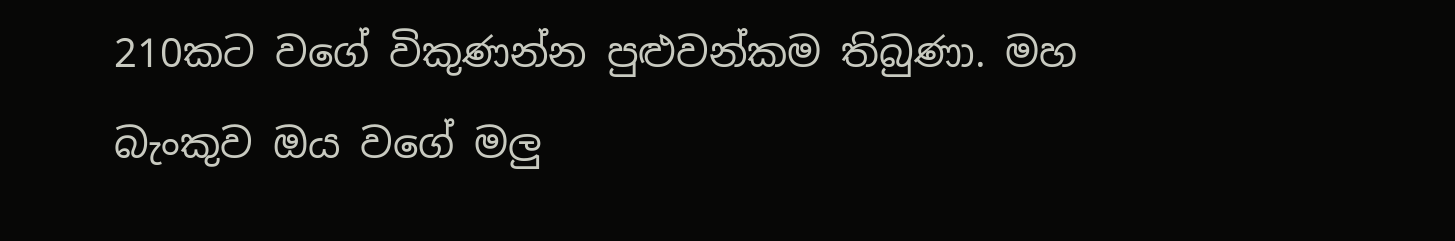210කට වගේ විකුණන්න පුළුවන්කම තිබුණා. මහ බැංකුව ඔය වගේ මලු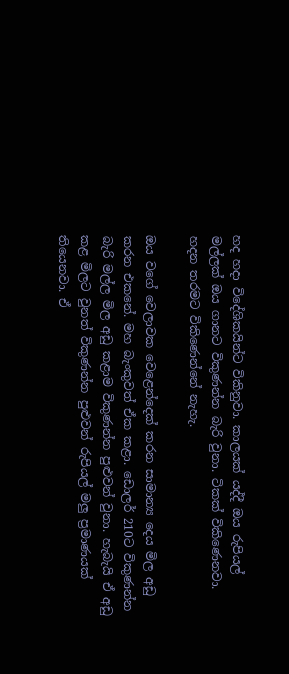හද හදා විදේශිකයින්ට විකිනුවා. කාලයක් යද්දී ඔය රුපියල් මල්ලක් ඔය ගානට විකුණන්න බැරි වුනා. ටිකක් විකිණෙනවා. හදන තරමට විකිණෙන්නේ නැහැ.

ඔය වගේ වෙලාවක වෙළෙන්දෙක් කරන සාමාන්‍ය දෙය මිල අඩු කරන එකනේ. මහ බැංකුවත් ඒක කළා. ඩොලර් 210ට විකුණන්න බැරි මල්ල මිල අඩු කළාම විකුණන්න පුළුවන් වුනා. හැබැයි ඒ අඩු කළ මිලට වුනත් විකුණන්න පුළුවන් රුපියල් මලු ප්‍රමාණයක් තියෙනවා. ඒ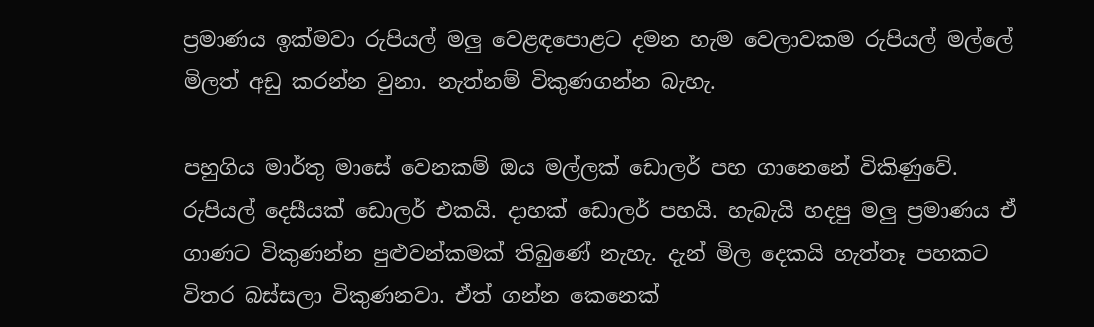ප්‍රමාණය ඉක්මවා රුපියල් මලු වෙළඳපොළට දමන හැම වෙලාවකම රුපියල් මල්ලේ මිලත් අඩු කරන්න වුනා. නැත්නම් විකුණගන්න බැහැ.

පහුගිය මාර්තු මාසේ වෙනකම් ඔය මල්ලක් ඩොලර් පහ ගානෙනේ විකිණුවේ. රුපියල් දෙසීයක් ඩොලර් එකයි. දාහක් ඩොලර් පහයි. හැබැයි හදපු මලු ප්‍රමාණය ඒ ගාණට විකුණන්න පුළුවන්කමක් තිබුණේ නැහැ. දැන් මිල දෙකයි හැත්තෑ පහකට විතර බස්සලා විකුණනවා. ඒත් ගන්න කෙනෙක්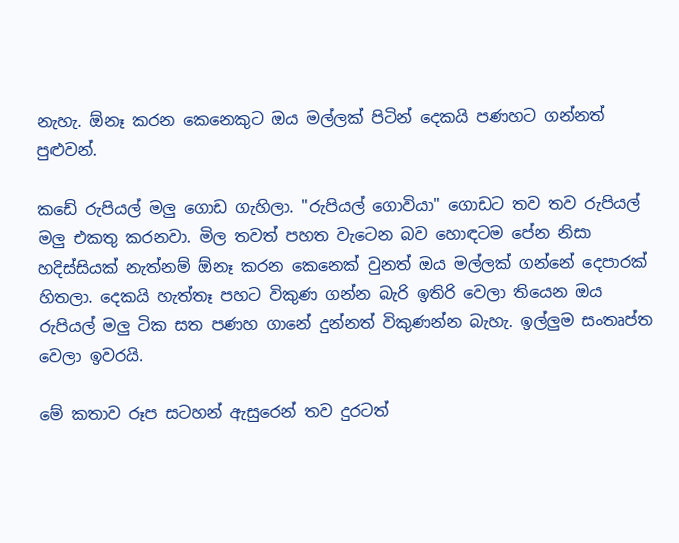නැහැ. ඕනෑ කරන කෙනෙකුට ඔය මල්ලක් පිටින් දෙකයි පණහට ගන්නත් පුළුවන්.

කඩේ රුපියල් මලු ගොඩ ගැහිලා. "රුපියල් ගොවියා" ගොඩට තව තව රුපියල් මලු එකතු කරනවා. මිල තවත් පහත වැටෙන බව හොඳටම පේන නිසා හදිස්සියක් නැත්නම් ඕනෑ කරන කෙනෙක් වුනත් ඔය මල්ලක් ගන්නේ දෙපාරක් හිතලා. දෙකයි හැත්තෑ පහට විකුණ ගන්න බැරි ඉතිරි වෙලා තියෙන ඔය රුපියල් මලු ටික සත පණහ ගානේ දුන්නත් විකුණන්න බැහැ. ඉල්ලුම සංතෘප්ත වෙලා ඉවරයි.

මේ කතාව රූප සටහන් ඇසුරෙන් තව දුරටත්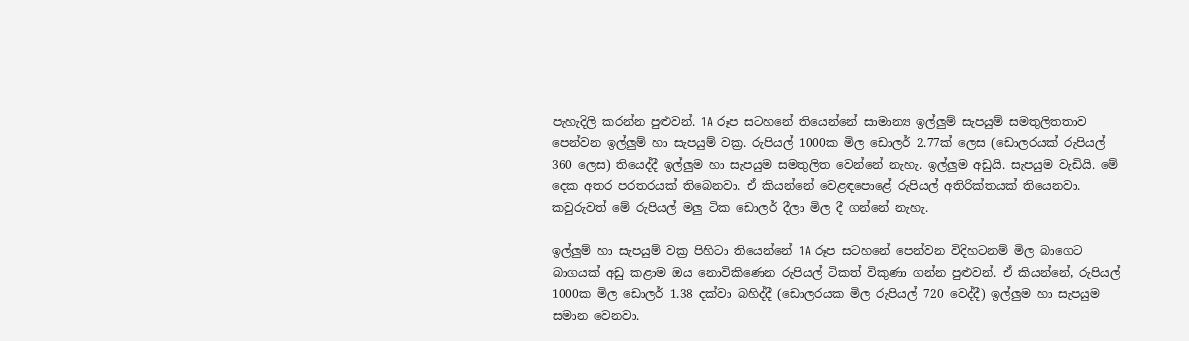පැහැදිලි කරන්න පුළුවන්. 1A රූප සටහනේ තියෙන්නේ සාමාන්‍ය ඉල්ලුම් සැපයුම් සමතුලිතතාව පෙන්වන ඉල්ලුම් හා සැපයුම් වක්‍ර. රුපියල් 1000ක මිල ඩොලර් 2.77ක් ලෙස (ඩොලරයක් රුපියල් 360 ලෙස) තියෙද්දී ඉල්ලුම හා සැපයුම සමතුලිත වෙන්නේ නැහැ. ඉල්ලුම අඩුයි. සැපයුම වැඩියි. මේ දෙක අතර පරතරයක් තිබෙනවා. ඒ කියන්නේ වෙළඳපොළේ රුපියල් අතිරික්තයක් තියෙනවා. කවුරුවත් මේ රුපියල් මලු ටික ඩොලර් දීලා මිල දී ගන්නේ නැහැ.

ඉල්ලුම් හා සැපයුම් වක්‍ර පිහිටා තියෙන්නේ 1A රූප සටහනේ පෙන්වන විදිහටනම් මිල බාගෙට බාගයක් අඩු කළාම ඔය නොවිකිණෙන රුපියල් ටිකත් විකුණා ගන්න පුළුවන්. ඒ කියන්නේ, රුපියල් 1000ක මිල ඩොලර් 1.38 දක්වා බහිද්දී (ඩොලරයක මිල රුපියල් 720 වෙද්දී) ඉල්ලුම හා සැපයුම සමාන වෙනවා.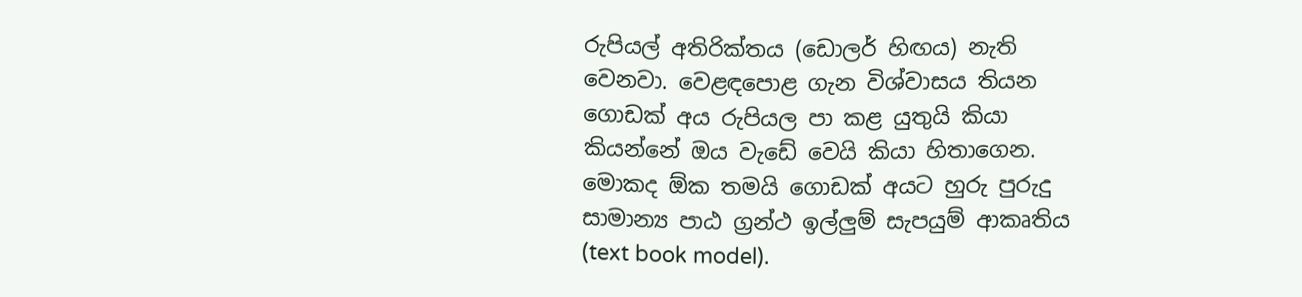රුපියල් අතිරික්තය (ඩොලර් හිඟය) නැති වෙනවා. වෙළඳපොළ ගැන විශ්වාසය තියන ගොඩක් අය රුපියල පා කළ යුතුයි කියා කියන්නේ ඔය වැඩේ වෙයි කියා හිතාගෙන. මොකද ඕක තමයි ගොඩක් අයට හුරු පුරුදු සාමාන්‍ය පාඨ ග්‍රන්ථ ඉල්ලුම් සැපයුම් ආකෘතිය (text book model).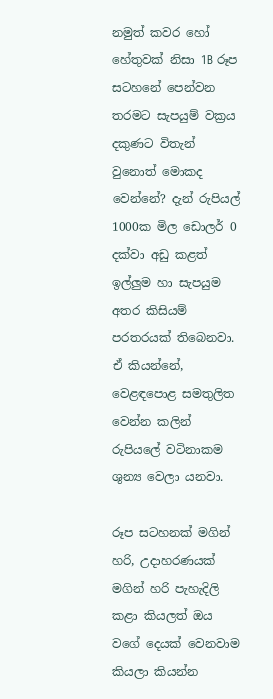නමුත් කවර හෝ හේතුවක් නිසා 1B රූප සටහනේ පෙන්වන තරමට සැපයුම් වක්‍රය දකුණට විතැන් වුනොත් මොකද වෙන්නේ? දැන් රුපියල් 1000ක මිල ඩොලර් 0 දක්වා අඩු කළත් ඉල්ලුම හා සැපයුම අතර කිසියම් පරතරයක් තිබෙනවා. ඒ කියන්නේ, වෙළඳපොළ සමතුලිත වෙන්න කලින් රුපියලේ වටිනාකම ශුන්‍ය වෙලා යනවා.

රූප සටහනක් මගින් හරි, උදාහරණයක් මගින් හරි පැහැදිලි කළා කියලත් ඔය වගේ දෙයක් වෙනවාම කියලා කියන්න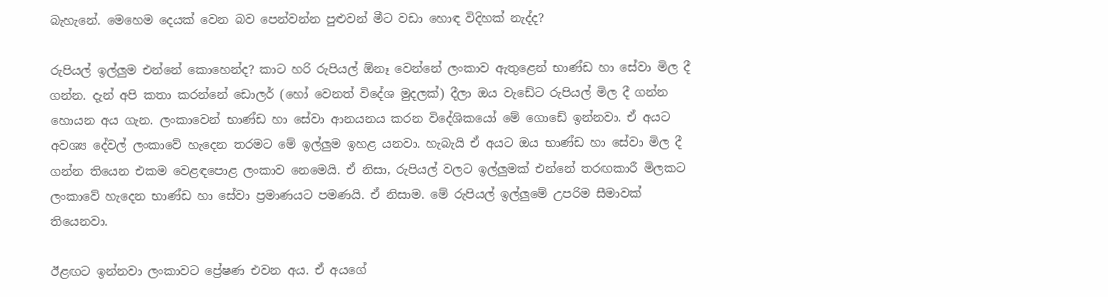බැහැනේ. මෙහෙම දෙයක් වෙන බව පෙන්වන්න පුළුවන් මීට වඩා හොඳ විදිහක් නැද්ද?

රුපියල් ඉල්ලුම එන්නේ කොහෙන්ද? කාට හරි රුපියල් ඕනෑ වෙන්නේ ලංකාව ඇතුළෙන් භාණ්ඩ හා සේවා මිල දී ගන්න. දැන් අපි කතා කරන්නේ ඩොලර් (හෝ වෙනත් විදේශ මුදලක්) දීලා ඔය වැඩේට රුපියල් මිල දී ගන්න හොයන අය ගැන. ලංකාවෙන් භාණ්ඩ හා සේවා ආනයනය කරන විදේශිකයෝ මේ ගොඩේ ඉන්නවා. ඒ අයට අවශ්‍ය දේවල් ලංකාවේ හැදෙන තරමට මේ ඉල්ලුම ඉහළ යනවා. හැබැයි ඒ අයට ඔය භාණ්ඩ හා සේවා මිල දී ගන්න තියෙන එකම වෙළඳපොළ ලංකාව නෙමෙයි. ඒ නිසා, රුපියල් වලට ඉල්ලුමක් එන්නේ තරඟකාරී මිලකට ලංකාවේ හැදෙන භාණ්ඩ හා සේවා ප්‍රමාණයට පමණයි. ඒ නිසාම. මේ රුපියල් ඉල්ලුමේ උපරිම සීමාවක් තියෙනවා.

ඊළඟට ඉන්නවා ලංකාවට ප්‍රේෂණ එවන අය. ඒ අයගේ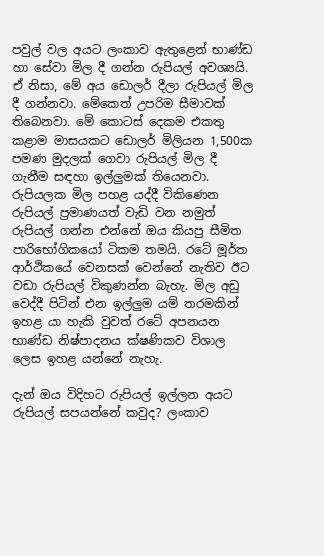පවුල් වල අයට ලංකාව ඇතුළෙන් භාණ්ඩ හා සේවා මිල දී ගන්න රුපියල් අවශ්‍යයි. ඒ නිසා, මේ අය ඩොලර් දීලා රුපියල් මිල දී ගන්නවා. මේකෙත් උපරිම සීමාවක් තිබෙනවා. මේ කොටස් දෙකම එකතු කළාම මාසයකට ඩොලර් මිලියන 1,500ක පමණ මුදලක් ගෙවා රුපියල් මිල දී ගැනීම සඳහා ඉල්ලුමක් තියෙනවා. රුපියලක මිල පහළ යද්දී විකිණෙන රුපියල් ප්‍රමාණයත් වැඩි වන නමුත් රුපියල් ගන්න එන්නේ ඔය කියපු සීමිත පාරිභෝගිකයෝ ටිකම තමයි. රටේ මූර්ත ආර්ථිකයේ වෙනසක් වෙන්නේ නැතිව ඊට වඩා රුපියල් විකුණන්න බැහැ. මිල අඩු වෙද්දී පිටින් එන ඉල්ලුම යම් තරමකින් ඉහළ යා හැකි වුවත් රටේ අපනයන භාණ්ඩ නිෂ්පාදනය ක්ෂණිකව විශාල ලෙස ඉහළ යන්නේ නැහැ.

දැන් ඔය විදිහට රුපියල් ඉල්ලන අයට රුපියල් සපයන්නේ කවුද? ලංකාව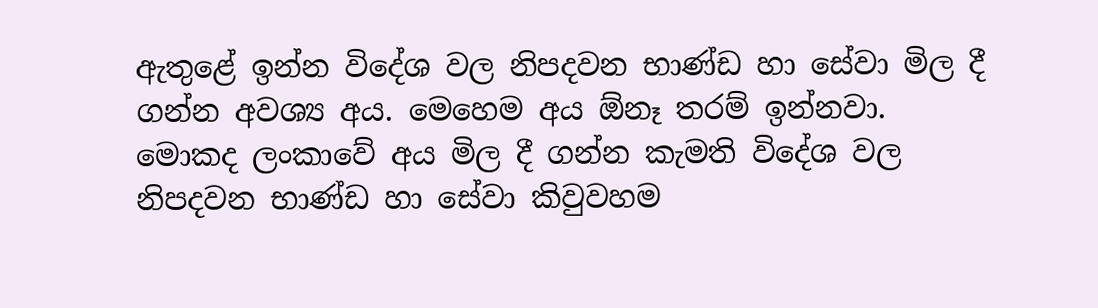ඇතුළේ ඉන්න විදේශ වල නිපදවන භාණ්ඩ හා සේවා මිල දී ගන්න අවශ්‍ය අය. මෙහෙම අය ඕනෑ තරම් ඉන්නවා. මොකද ලංකාවේ අය මිල දී ගන්න කැමති විදේශ වල නිපදවන භාණ්ඩ හා සේවා කිවුවහම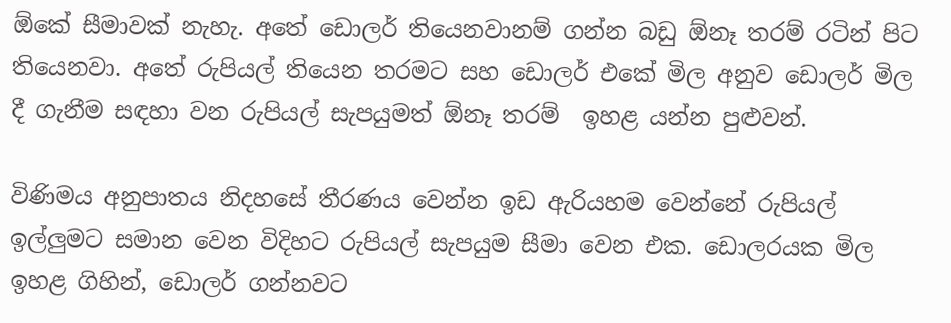ඕකේ සීමාවක් නැහැ. අතේ ඩොලර් තියෙනවානම් ගන්න බඩු ඕනෑ තරම් රටින් පිට තියෙනවා. අතේ රුපියල් තියෙන තරමට සහ ඩොලර් එකේ මිල අනුව ඩොලර් මිල දී ගැනීම සඳහා වන රුපියල් සැපයුමත් ඕනෑ තරම්  ඉහළ යන්න පුළුවන්.

විණිමය අනුපාතය නිදහසේ තීරණය වෙන්න ඉඩ ඇරියහම වෙන්නේ රුපියල් ඉල්ලුමට සමාන වෙන විදිහට රුපියල් සැපයුම සීමා වෙන එක. ඩොලරයක මිල ඉහළ ගිහින්, ඩොලර් ගන්නවට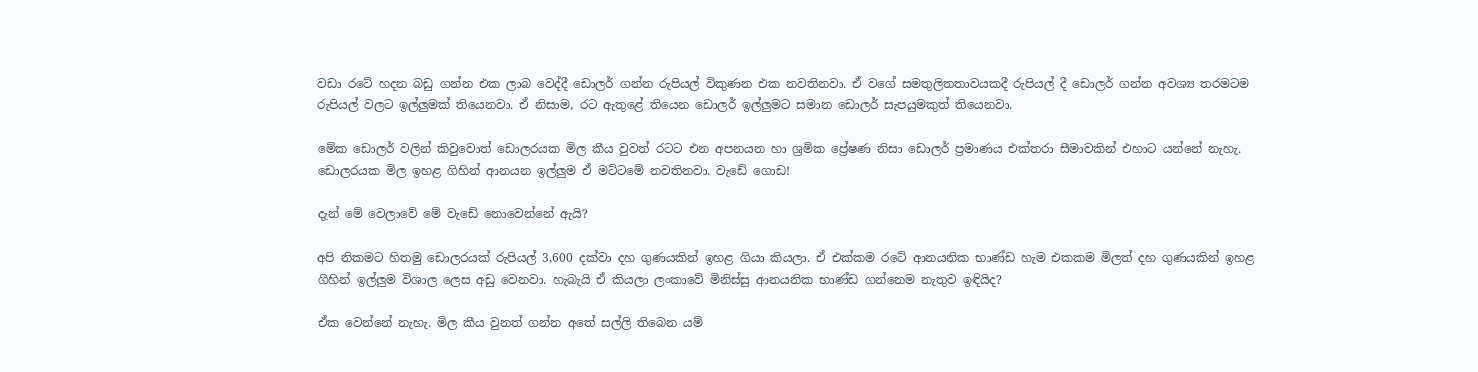වඩා රටේ හදන බඩු ගන්න එක ලාබ වෙද්දී ඩොලර් ගන්න රුපියල් විකුණන එක නවතිනවා. ඒ වගේ සමතුලිතතාවයකදී රුපියල් දී ඩොලර් ගන්න අවශ්‍ය තරමටම රුපියල් වලට ඉල්ලුමක් තියෙනවා. ඒ නිසාම, රට ඇතුළේ තියෙන ඩොලර් ඉල්ලුමට සමාන ඩොලර් සැපයුමකුත් තියෙනවා.

මේක ඩොලර් වලින් කිවුවොත් ඩොලරයක මිල කීය වුවත් රටට එන අපනයන හා ශ්‍රමික ප්‍රේෂණ නිසා ඩොලර් ප්‍රමාණය එක්තරා සීමාවකින් එහාට යන්නේ නැහැ. ඩොලරයක මිල ඉහළ ගිහින් ආනයන ඉල්ලුම ඒ මට්ටමේ නවතිනවා. වැඩේ ගොඩ!

දැන් මේ වෙලාවේ මේ වැඩේ නොවෙන්නේ ඇයි?

අපි නිකමට හිතමු ඩොලරයක් රුපියල් 3,600 දක්වා දහ ගුණයකින් ඉහළ ගියා කියලා. ඒ එක්කම රටේ ආනයනික භාණ්ඩ හැම එකකම මිලත් දහ ගුණයකින් ඉහළ ගිහින් ඉල්ලුම විශාල ලෙස අඩු වෙනවා. හැබැයි ඒ කියලා ලංකාවේ මිනිස්සු ආනයනික භාණ්ඩ ගන්නෙම නැතුව ඉඳියිද?

ඒක වෙන්නේ නැහැ. මිල කීය වුනත් ගන්න අතේ සල්ලි තිබෙන යම්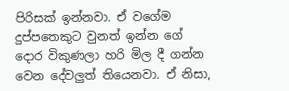පිරිසක් ඉන්නවා. ඒ වගේම දුප්පතෙකුට වුනත් ඉන්න ගේ දොර විකුණලා හරි මිල දී ගන්න වෙන දේවලුත් තියෙනවා. ඒ නිසා,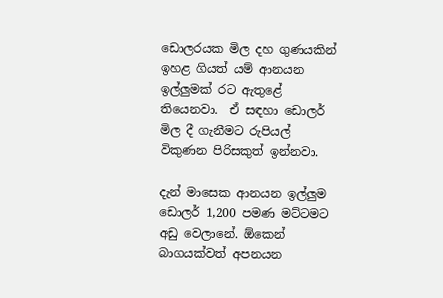ඩොලරයක මිල දහ ගුණයකින් ඉහළ ගියත් යම් ආනයන ඉල්ලුමක් රට ඇතුළේ තියෙනවා.  ඒ සඳහා ඩොලර් මිල දී ගැනීමට රුපියල් විකුණන පිරිසකුත් ඉන්නවා.

දැන් මාසෙක ආනයන ඉල්ලුම ඩොලර් 1,200 පමණ මට්ටමට අඩු වෙලානේ. ඕකෙන් බාගයක්වත් අපනයන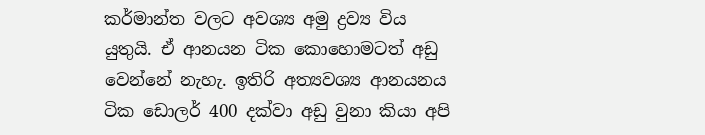කර්මාන්ත වලට අවශ්‍ය අමු ද්‍රව්‍ය විය යුතුයි. ඒ ආනයන ටික කොහොමටත් අඩු වෙන්නේ නැහැ. ඉතිරි අත්‍යවශ්‍ය ආනයනය ටික ඩොලර් 400 දක්වා අඩු වුනා කියා අපි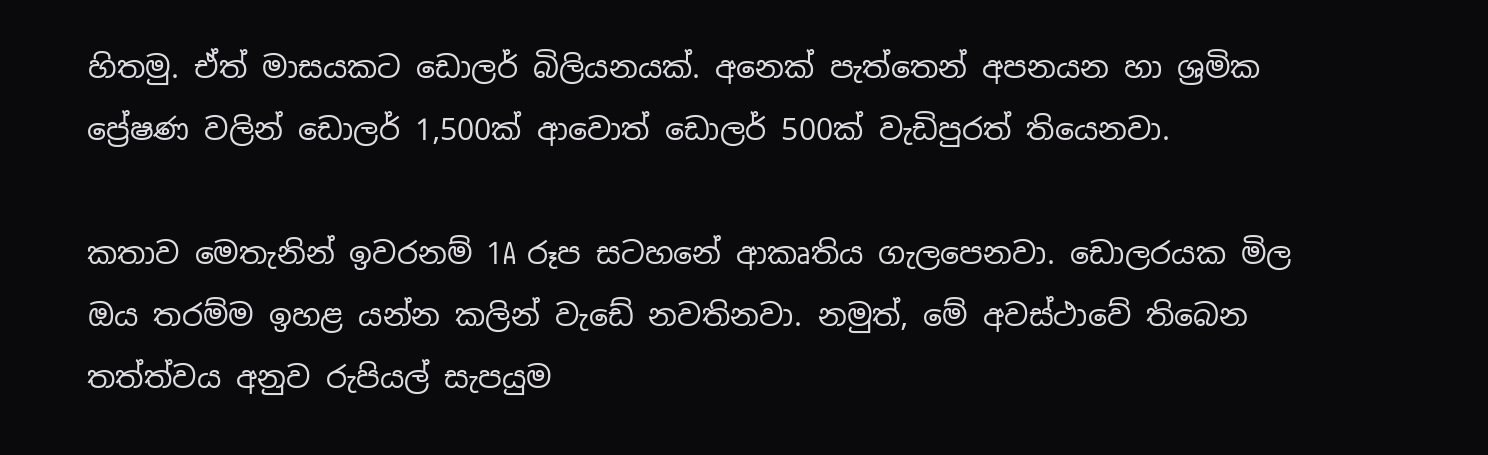හිතමු. ඒත් මාසයකට ඩොලර් බිලියනයක්. අනෙක් පැත්තෙන් අපනයන හා ශ්‍රමික ප්‍රේෂණ වලින් ඩොලර් 1,500ක් ආවොත් ඩොලර් 500ක් වැඩිපුරත් තියෙනවා.

කතාව මෙතැනින් ඉවරනම් 1A රූප සටහනේ ආකෘතිය ගැලපෙනවා. ඩොලරයක මිල ඔය තරම්ම ඉහළ යන්න කලින් වැඩේ නවතිනවා. නමුත්, මේ අවස්ථාවේ තිබෙන තත්ත්වය අනුව රුපියල් සැපයුම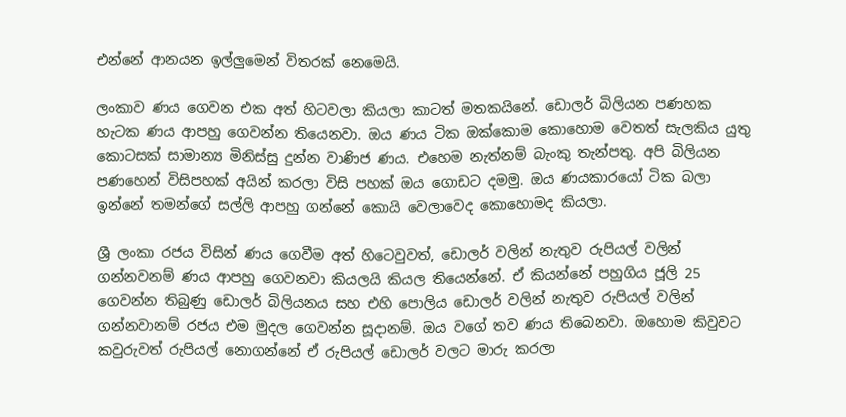එන්නේ ආනයන ඉල්ලුමෙන් විතරක් නෙමෙයි.

ලංකාව ණය ගෙවන එක අත් හිටවලා කියලා කාටත් මතකයිනේ. ඩොලර් බිලියන පණහක හැටක ණය ආපහු ගෙවන්න තියෙනවා. ඔය ණය ටික ඔක්කොම කොහොම වෙතත් සැලකිය යුතු කොටසක් සාමාන්‍ය මිනිස්සු දුන්න වාණිජ ණය. එහෙම නැත්නම් බැංකු තැන්පතු. අපි බිලියන පණහෙන් විසිපහක් අයින් කරලා විසි පහක් ඔය ගොඩට දමමු. ඔය ණයකාරයෝ ටික බලා ඉන්නේ තමන්ගේ සල්ලි ආපහු ගන්නේ කොයි වෙලාවෙද කොහොමද කියලා.

ශ්‍රී ලංකා රජය විසින් ණය ගෙවීම අත් හිටෙවුවත්, ඩොලර් වලින් නැතුව රුපියල් වලින් ගන්නවනම් ණය ආපහු ගෙවනවා කියලයි කියල තියෙන්නේ. ඒ කියන්නේ පහුගිය ජූලි 25 ගෙවන්න තිබුණු ඩොලර් බිලියනය සහ එහි පොලිය ඩොලර් වලින් නැතුව රුපියල් වලින් ගන්නවානම් රජය එම මුදල ගෙවන්න සූදානම්. ඔය වගේ තව ණය තිබෙනවා. ඔහොම කිවුවට කවුරුවත් රුපියල් නොගන්නේ ඒ රුපියල් ඩොලර් වලට මාරු කරලා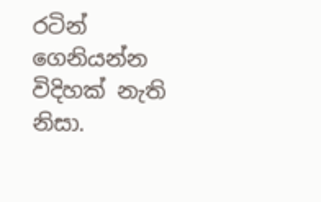රටින් ගෙනියන්න විදිහක් නැති නිසා.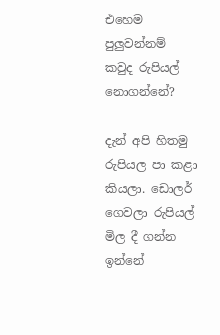එහෙම පුලුවන්නම් කවුද රුපියල් නොගන්නේ?

දැන් අපි හිතමු රුපියල පා කළා කියලා. ඩොලර් ගෙවලා රුපියල් මිල දී ගන්න ඉන්නේ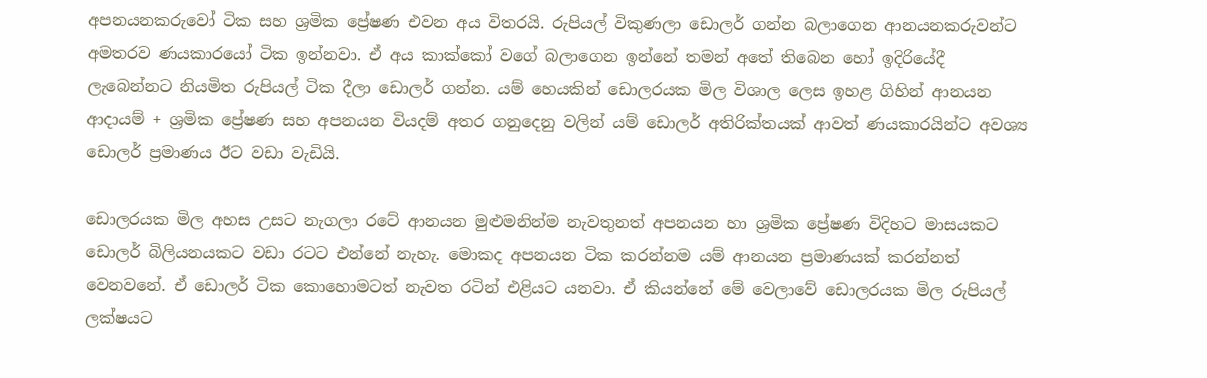අපනයනකරුවෝ ටික සහ ශ්‍රමික ප්‍රේෂණ එවන අය විතරයි. රුපියල් විකුණලා ඩොලර් ගන්න බලාගෙන ආනයනකරුවන්ට අමතරව ණයකාරයෝ ටික ඉන්නවා. ඒ අය කාක්කෝ වගේ බලාගෙන ඉන්නේ තමන් අතේ තිබෙන හෝ ඉදිරියේදී ලැබෙන්නට නියමිත රුපියල් ටික දීලා ඩොලර් ගන්න. යම් හෙයකින් ඩොලරයක මිල විශාල ලෙස ඉහළ ගිහින් ආනයන ආදායම් + ශ්‍රමික ප්‍රේෂණ සහ අපනයන වියදම් අතර ගනුදෙනු වලින් යම් ඩොලර් අතිරික්තයක් ආවත් ණයකාරයින්ට අවශ්‍ය ඩොලර් ප්‍රමාණය ඊට වඩා වැඩියි.

ඩොලරයක මිල අහස උසට නැගලා රටේ ආනයන මුළුමනින්ම නැවතුනත් අපනයන හා ශ්‍රමික ප්‍රේෂණ විදිහට මාසයකට ඩොලර් බිලියනයකට වඩා රටට එන්නේ නැහැ. මොකද අපනයන ටික කරන්නම යම් ආනයන ප්‍රමාණයක් කරන්නත් වෙනවනේ. ඒ ඩොලර් ටික කොහොමටත් නැවත රටින් එළියට යනවා. ඒ කියන්නේ මේ වෙලාවේ ඩොලරයක මිල රුපියල් ලක්ෂයට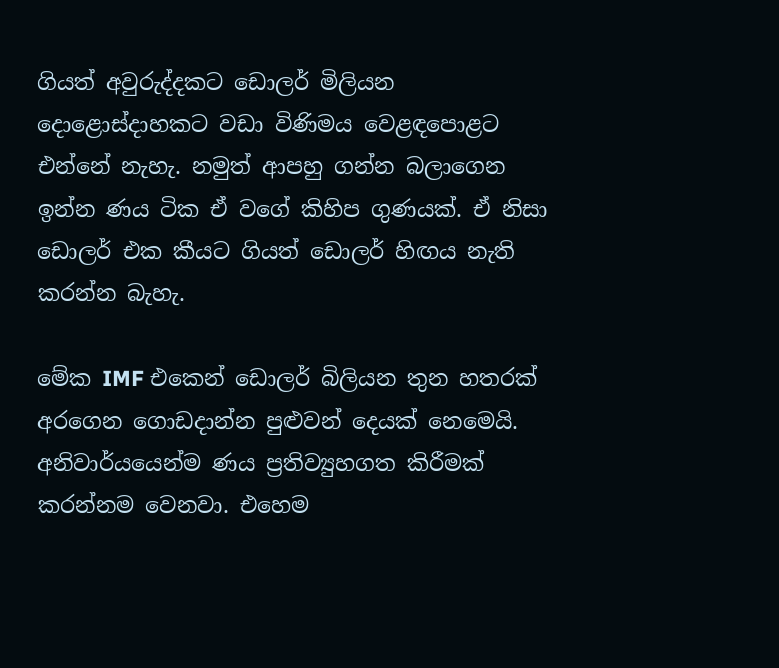ගියත් අවුරුද්දකට ඩොලර් මිලියන දොළොස්දාහකට වඩා විණිමය වෙළඳපොළට එන්නේ නැහැ. නමුත් ආපහු ගන්න බලාගෙන ඉන්න ණය ටික ඒ වගේ කිහිප ගුණයක්. ඒ නිසා ඩොලර් එක කීයට ගියත් ඩොලර් හිඟය නැති කරන්න බැහැ.

මේක IMF එකෙන් ඩොලර් බිලියන තුන හතරක් අරගෙන ගොඩදාන්න පුළුවන් දෙයක් නෙමෙයි. අනිවාර්යයෙන්ම ණය ප්‍රතිව්‍යුහගත කිරීමක් කරන්නම වෙනවා. එහෙම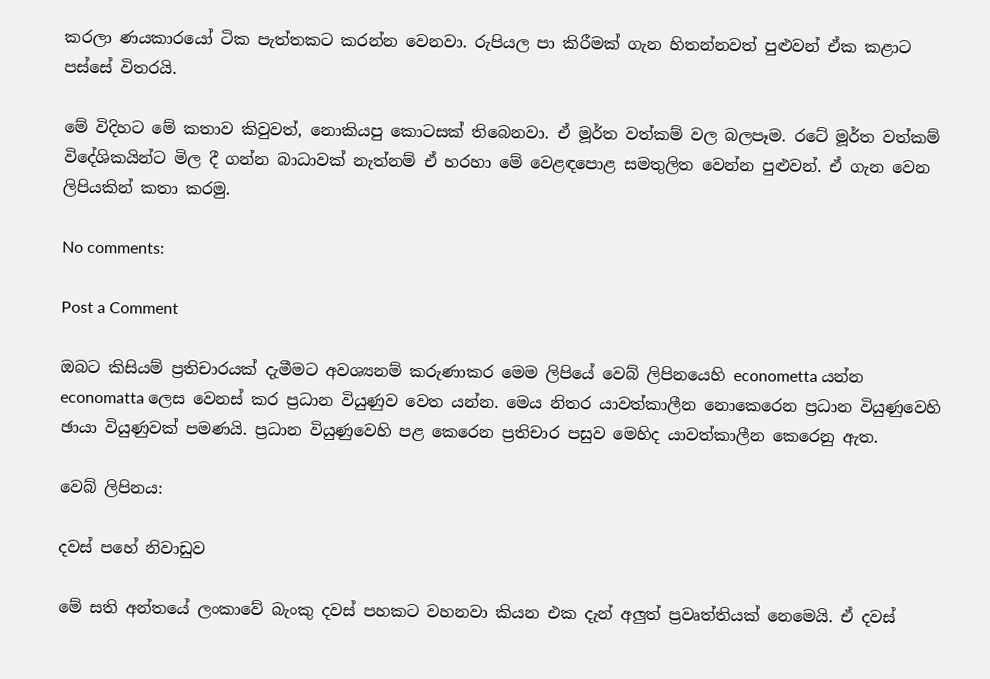කරලා ණයකාරයෝ ටික පැත්තකට කරන්න වෙනවා. රුපියල පා කිරීමක් ගැන හිතන්නවත් පුළුවන් ඒක කළාට පස්සේ විතරයි.

මේ විදිහට මේ කතාව කිවුවත්, නොකියපු කොටසක් තිබෙනවා. ඒ මූර්ත වත්කම් වල බලපෑම. රටේ මූර්ත වත්කම් විදේශිකයින්ට මිල දී ගන්න බාධාවක් නැත්නම් ඒ හරහා මේ වෙළඳපොළ සමතුලිත වෙන්න පුළුවන්. ඒ ගැන වෙන ලිපියකින් කතා කරමු.

No comments:

Post a Comment

ඔබට කිසියම් ප්‍රතිචාරයක් දැමීමට අවශ්‍යනම් කරුණාකර මෙම ලිපියේ වෙබ් ලිපිනයෙහි econometta යන්න economatta ලෙස වෙනස් කර ප්‍රධාන වියුණුව වෙත යන්න. මෙය නිතර යාවත්කාලීන නොකෙරෙන ප්‍රධාන වියුණුවෙහි ඡායා වියුණුවක් පමණයි. ප්‍රධාන වියුණුවෙහි පළ කෙරෙන ප්‍රතිචාර පසුව මෙහිද යාවත්කාලීන කෙරෙනු ඇත.

වෙබ් ලිපිනය:

දවස් පහේ නිවාඩුව

මේ සති අන්තයේ ලංකාවේ බැංකු දවස් පහකට වහනවා කියන එක දැන් අලුත් ප්‍රවෘත්තියක් නෙමෙයි. ඒ දවස්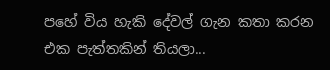පහේ විය හැකි දේවල් ගැන කතා කරන එක පැත්තකින් තියලා...